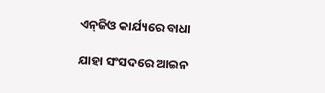ଏନ୍‌ଜିଓ କାର୍ଯ୍ୟରେ ବାଧା

ଯାହା ସଂସଦରେ ଆଇନ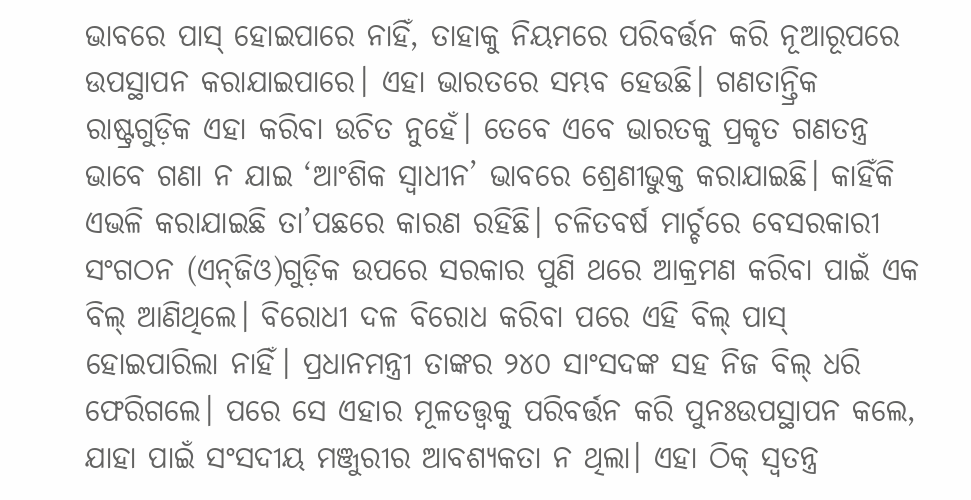ଭାବରେ ପାସ୍‌ ହୋଇପାରେ ନାହିଁ, ତାହାକୁ ନିୟମରେ ପରିବର୍ତ୍ତନ କରି ନୂଆରୂପରେ ଉପସ୍ଥାପନ କରାଯାଇପାରେ। ଏହା ଭାରତରେ ସମ୍ଭବ ହେଉଛି। ଗଣତାନ୍ତ୍ରିକ ରାଷ୍ଟ୍ରଗୁଡ଼ିକ ଏହା କରିବା ଉଚିତ ନୁହେଁ। ତେବେ ଏବେ ଭାରତକୁ ପ୍ରକୃତ ଗଣତନ୍ତ୍ର ଭାବେ ଗଣା ନ ଯାଇ ‘ଆଂଶିକ ସ୍ବାଧୀନ’ ଭାବରେ ଶ୍ରେଣୀଭୁକ୍ତ କରାଯାଇଛି। କାହିଁକି ଏଭଳି କରାଯାଇଛି ତା’ପଛରେ କାରଣ ରହିଛି। ଚଳିତବର୍ଷ ମାର୍ଚ୍ଚରେ ବେସରକାରୀ ସଂଗଠନ (ଏନ୍‌ଜିଓ)ଗୁଡ଼ିକ ଉପରେ ସରକାର ପୁଣି ଥରେ ଆକ୍ରମଣ କରିବା ପାଇଁ ଏକ ବିଲ୍‌ ଆଣିଥିଲେ। ବିରୋଧୀ ଦଳ ବିରୋଧ କରିବା ପରେ ଏହି ବିଲ୍‌ ପାସ୍‌ ହୋଇପାରିଲା ନାହିଁ। ପ୍ରଧାନମନ୍ତ୍ରୀ ତାଙ୍କର ୨୪୦ ସାଂସଦଙ୍କ ସହ ନିଜ ବିଲ୍‌ ଧରି ଫେରିଗଲେ। ପରେ ସେ ଏହାର ମୂଳତତ୍ତ୍ୱକୁ ପରିବର୍ତ୍ତନ କରି ପୁନଃଉପସ୍ଥାପନ କଲେ, ଯାହା ପାଇଁ ସଂସଦୀୟ ମଞ୍ଜୁରୀର ଆବଶ୍ୟକତା ନ ଥିଲା। ଏହା ଠିକ୍‌ ସ୍ବତନ୍ତ୍ର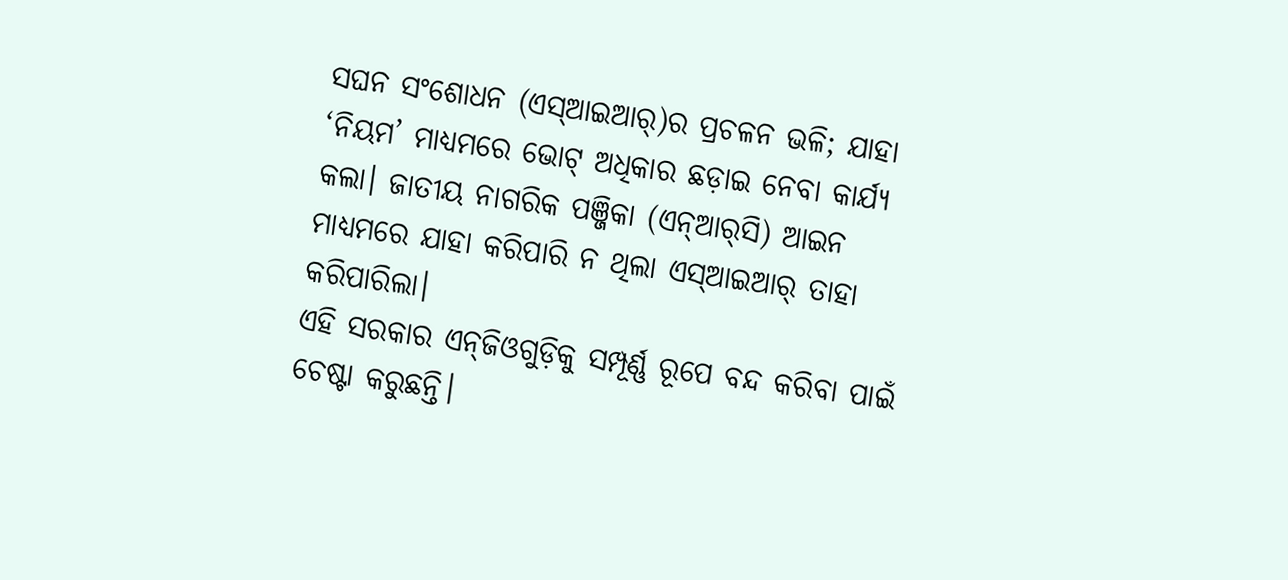ସଘନ ସଂଶୋଧନ (ଏସ୍‌ଆଇଆର୍‌)ର ପ୍ରଚଳନ ଭଳି; ଯାହା ‘ନିୟମ’ ମାଧ୍ୟମରେ ଭୋଟ୍‌ ଅଧିକାର ଛଡ଼ାଇ ନେବା କାର୍ଯ୍ୟ କଲା। ଜାତୀୟ ନାଗରିକ ପଞ୍ଜିକା (ଏନ୍‌ଆର୍‌ସି) ଆଇନ ମାଧ୍ୟମରେ ଯାହା କରିପାରି ନ ଥିଲା ଏସ୍‌ଆଇଆର୍‌ ତାହା କରିପାରିଲା।
ଏହି ସରକାର ଏନ୍‌ଜିଓଗୁଡ଼ିକୁ ସମ୍ପୂର୍ଣ୍ଣ ରୂପେ ବନ୍ଦ କରିବା ପାଇଁ ଚେଷ୍ଟା କରୁଛନ୍ତି।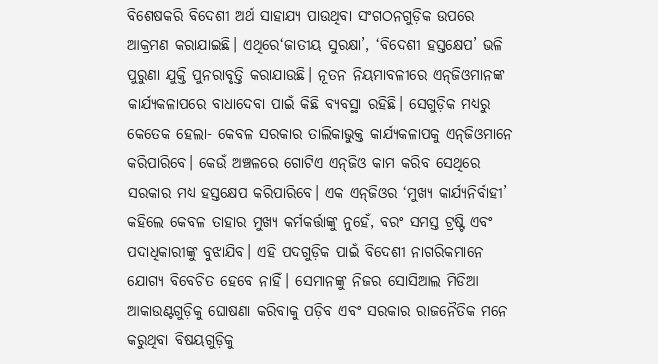ବିଶେଷକରି ବିଦେଶୀ ଅର୍ଥ ସାହାଯ୍ୟ ପାଉଥିବା ସଂଗଠନଗୁଡ଼ିକ ଉପରେ ଆକ୍ରମଣ କରାଯାଇଛି। ଏଥିରେ‘ଜାତୀୟ ସୁରକ୍ଷା’, ‘ବିଦେଶୀ ହସ୍ତକ୍ଷେପ’ ଭଳି ପୁରୁଣା ଯୁକ୍ତି ପୁନରାବୃତ୍ତି କରାଯାଉଛି। ନୂତନ ନିୟମାବଳୀରେ ଏନ୍‌ଜିଓମାନଙ୍କ କାର୍ଯ୍ୟକଳାପରେ ବାଧାଦେବା ପାଇଁ କିଛି ବ୍ୟବସ୍ଥା ରହିଛି। ସେଗୁଡ଼ିକ ମଧ୍ୟରୁ କେତେକ ହେଲା- କେବଳ ସରକାର ତାଲିକାଭୁକ୍ତ କାର୍ଯ୍ୟକଳାପକୁ ଏନ୍‌ଜିଓମାନେ କରିପାରିବେ। କେଉଁ ଅଞ୍ଚଳରେ ଗୋଟିଏ ଏନ୍‌ଜିଓ କାମ କରିବ ସେଥିରେ ସରକାର ମଧ୍ୟ ହସ୍ତକ୍ଷେପ କରିପାରିବେ। ଏକ ଏନ୍‌ଜିଓର ‘ମୁଖ୍ୟ କାର୍ଯ୍ୟନିର୍ବାହୀ’ କହିଲେ କେବଳ ତାହାର ମୁଖ୍ୟ କର୍ମକର୍ତ୍ତାଙ୍କୁ ନୁହେଁ, ବରଂ ସମସ୍ତ ଟ୍ରଷ୍ଟି ଏବଂ ପଦାଧିକାରୀଙ୍କୁ ବୁଝାଯିବ। ଏହି ପଦଗୁଡ଼ିକ ପାଇଁ ବିଦେଶୀ ନାଗରିକମାନେ ଯୋଗ୍ୟ ବିବେଚିତ ହେବେ ନାହିଁ। ସେମାନଙ୍କୁ ନିଜର ସୋସିଆଲ ମିଡିଆ ଆକାଉଣ୍ଟଗୁଡ଼ିକୁ ଘୋଷଣା କରିବାକୁ ପଡ଼ିବ ଏବଂ ସରକାର ରାଜନୈତିକ ମନେ କରୁଥିବା ବିଷୟଗୁଡ଼ିକୁ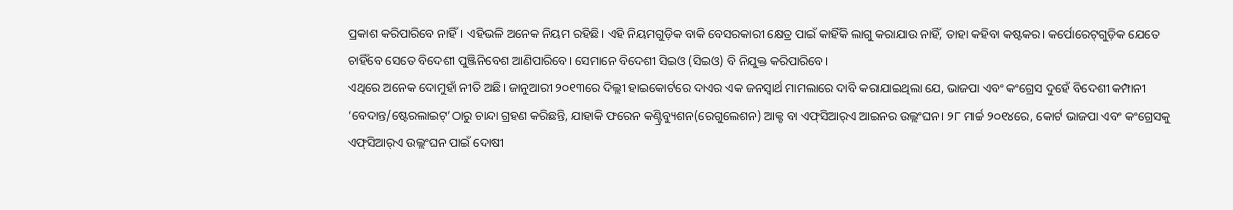ପ୍ରକାଶ କରିପାରିବେ ନାହିଁ। ଏହିଭଳି ଅନେକ ନିୟମ ରହିଛି। ଏହି ନିୟମଗୁଡ଼ିକ ବାକି ବେସରକାରୀ କ୍ଷେତ୍ର ପାଇଁ କାହିଁକି ଲାଗୁ କରାଯାଉ ନାହିଁ, ତାହା କହିବା କଷ୍ଟକର। କର୍ପୋରେଟ୍‌ଗୁଡ଼ିକ ଯେତେ ଚାହିଁବେ ସେତେ ବିଦେଶୀ ପୁଞ୍ଜିନିବେଶ ଆଣିପାରିବେ। ସେମାନେ ବିଦେଶୀ ସିଇଓ (ସିଇଓ) ବି ନିଯୁକ୍ତ କରିପାରିବେ।
ଏଥିରେ ଅନେକ ଦୋମୁହାଁ ନୀତି ଅଛି। ଜାନୁଆରୀ ୨୦୧୩ରେ ଦିଲ୍ଲୀ ହାଇକୋର୍ଟରେ ଦାଏର ଏକ ଜନସ୍ବାର୍ଥ ମାମଲାରେ ଦାବି କରାଯାଇଥିଲା ଯେ, ଭାଜପା ଏବଂ କଂଗ୍ରେସ ଦୁହେଁ ବିଦେଶୀ କମ୍ପାନୀ ‘ବେଦାନ୍ତ/ଷ୍ଟେରଲାଇଟ୍‌’ଠାରୁ ଚାନ୍ଦା ଗ୍ରହଣ କରିଛନ୍ତି, ଯାହାକି ଫରେନ କଣ୍ଟ୍ରିବ୍ୟୁଶନ(ରେଗୁଲେଶନ) ଆକ୍ଟ ବା ଏଫ୍‌ସିଆର୍‌ଏ ଆଇନର ଉଲ୍ଲଂଘନ। ୨୮ ମାର୍ଚ୍ଚ ୨୦୧୪ରେ, କୋର୍ଟ ଭାଜପା ଏବଂ କଂଗ୍ରେସକୁ ଏଫ୍‌ସିଆର୍‌ଏ ଉଲ୍ଲଂଘନ ପାଇଁ ଦୋଷୀ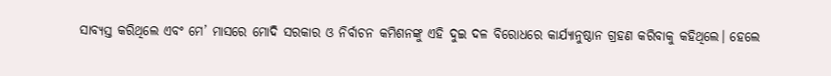ସାବ୍ୟସ୍ତ କରିଥିଲେ ଏବଂ ମେ’ ମାସରେ ମୋଦି ସରକାର ଓ ନିର୍ବାଚନ କମିଶନଙ୍କୁ ଏହି ଦୁଇ ଦଳ ବିରୋଧରେ କାର୍ଯ୍ୟାନୁଷ୍ଠାନ ଗ୍ରହଣ କରିବାକୁ କହିଥିଲେ। ହେଲେ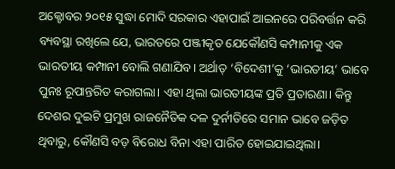ଅକ୍ଟୋବର ୨୦୧୫ ସୁଦ୍ଧା ମୋଦି ସରକାର ଏହାପାଇଁ ଆଇନରେ ପରିବର୍ତ୍ତନ କରି ବ୍ୟବସ୍ଥା ରଖିଲେ ଯେ, ଭାରତରେ ପଞ୍ଜୀକୃତ ଯେକୌଣସି କମ୍ପାନୀକୁ ଏକ ଭାରତୀୟ କମ୍ପାନୀ ବୋଲି ଗଣାଯିବ। ଅର୍ଥାତ୍‌ ‘ବିଦେଶୀ’କୁ ‘ଭାରତୀୟ’ ଭାବେ ପୁନଃ ରୂପାନ୍ତରିତ କରାଗଲା। ଏହା ଥିଲା ଭାରତୀୟଙ୍କ ପ୍ରତି ପ୍ରତାରଣା। କିନ୍ତୁ ଦେଶର ଦୁଇଟି ପ୍ରମୁଖ ରାଜନୈତିକ ଦଳ ଦୁର୍ନୀତିରେ ସମାନ ଭାବେ ଜଡ଼ିତ ଥିବାରୁ, କୌଣସି ବଡ଼ ବିରୋଧ ବିନା ଏହା ପାରିତ ହୋଇଯାଇଥିଲା।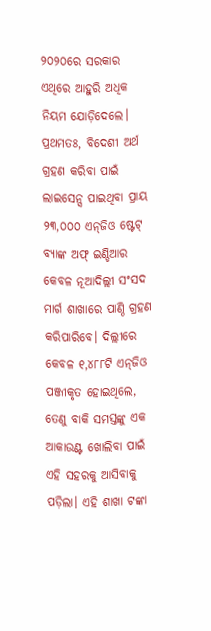୨୦୨୦ରେ ସରକାର ଏଥିରେ ଆହୁରି ଅଧିକ ନିୟମ ଯୋଡ଼ିଦେଲେ। ପ୍ରଥମତଃ, ବିଦେଶୀ ଅର୍ଥ ଗ୍ରହଣ କରିବା ପାଇଁ ଲାଇସେନ୍ସ ପାଇଥିବା ପ୍ରାୟ ୨୩,୦୦୦ ଏନ୍‌ଜିଓ ଷ୍ଟେଟ୍‌ ବ୍ୟାଙ୍କ ଅଫ୍‌ ଇଣ୍ଡିଆର କେବଳ ନୂଆଦିଲ୍ଲୀ ସଂସଦ ମାର୍ଗ ଶାଖାରେ ପାଣ୍ଠି ଗ୍ରହଣ କରିପାରିବେ। ଦିଲ୍ଲୀରେ କେବଳ ୧,୪୮୮ଟି ଏନ୍‌ଜିଓ ପଞ୍ଜୀକୃତ ହୋଇଥିଲେ, ତେଣୁ ବାକି ସମସ୍ତଙ୍କୁ ଏକ ଆକାଉଣ୍ଟ ଖୋଲିବା ପାଇଁ ଏହି ସହରକୁ ଆସିବାକୁ ପଡ଼ିଲା। ଏହି ଶାଖା ଟଙ୍କା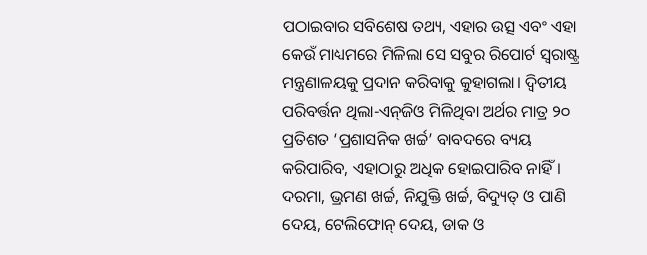ପଠାଇବାର ସବିଶେଷ ତଥ୍ୟ, ଏହାର ଉତ୍ସ ଏବଂ ଏହା କେଉଁ ମାଧ୍ୟମରେ ମିଳିଲା ସେ ସବୁର ରିପୋର୍ଟ ସ୍ବରାଷ୍ଟ୍ର ମନ୍ତ୍ରଣାଳୟକୁ ପ୍ରଦାନ କରିବାକୁ କୁହାଗଲା। ଦ୍ୱିତୀୟ ପରିବର୍ତ୍ତନ ଥିଲା-ଏନ୍‌ଜିଓ ମିଳିଥିବା ଅର୍ଥର ମାତ୍ର ୨୦ ପ୍ରତିଶତ ‘ପ୍ରଶାସନିକ ଖର୍ଚ୍ଚ’ ବାବଦରେ ବ୍ୟୟ କରିପାରିବ, ଏହାଠାରୁ ଅଧିକ ହୋଇପାରିବ ନାହିଁ। ଦରମା, ଭ୍ରମଣ ଖର୍ଚ୍ଚ, ନିଯୁକ୍ତି ଖର୍ଚ୍ଚ, ବିଦ୍ୟୁତ୍‌ ଓ ପାଣି ଦେୟ, ଟେଲିଫୋନ୍‌ ଦେୟ, ଡାକ ଓ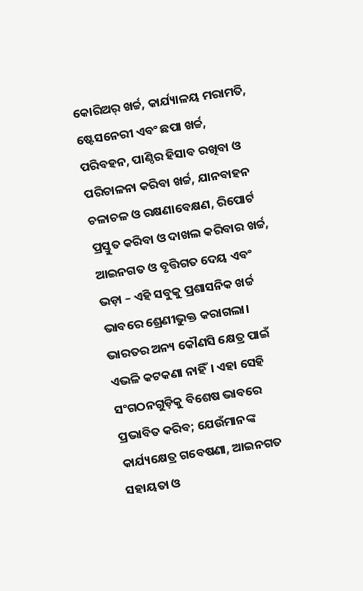କୋରିଅର୍‌ ଖର୍ଚ୍ଚ, କାର୍ଯ୍ୟାଳୟ ମରାମତି, ଷ୍ଟେସନେରୀ ଏବଂ ଛପା ଖର୍ଚ୍ଚ, ପରିବହନ, ପାଣ୍ଠିର ହିସାବ ରଖିବା ଓ ପରିଚାଳନା କରିବା ଖର୍ଚ୍ଚ, ଯାନବାହନ ଚଳାଚଳ ଓ ରକ୍ଷଣାବେକ୍ଷଣ, ରିପୋର୍ଟ ପ୍ରସ୍ତୁତ କରିବା ଓ ଦାଖଲ କରିବାର ଖର୍ଚ୍ଚ, ଆଇନଗତ ଓ ବୃତ୍ତିଗତ ଦେୟ ଏବଂ ଭଡ଼ା – ଏହି ସବୁକୁ ପ୍ରଶାସନିକ ଖର୍ଚ୍ଚ ଭାବରେ ଶ୍ରେଣୀଭୁକ୍ତ କରାଗଲା। ଭାରତର ଅନ୍ୟ କୌଣସି କ୍ଷେତ୍ର ପାଇଁ ଏଭଳି କଟକଣା ନାହିଁ। ଏହା ସେହି ସଂଗଠନଗୁଡ଼ିକୁ ବିଶେଷ ଭାବରେ ପ୍ରଭାବିତ କରିବ; ଯେଉଁମାନଙ୍କ କାର୍ଯ୍ୟକ୍ଷେତ୍ର ଗବେଷଣା, ଆଇନଗତ ସହାୟତା ଓ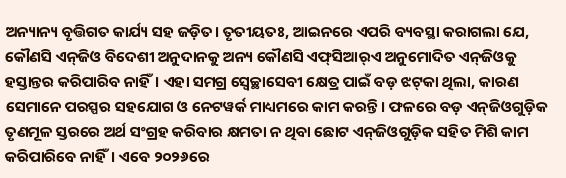ଅନ୍ୟାନ୍ୟ ବୃତ୍ତିଗତ କାର୍ଯ୍ୟ ସହ ଜଡ଼ିତ। ତୃତୀୟତଃ, ଆଇନରେ ଏପରି ବ୍ୟବସ୍ଥା କରାଗଲା ଯେ, କୌଣସି ଏନ୍‌ଜିଓ ବିଦେଶୀ ଅନୁଦାନକୁ ଅନ୍ୟ କୌଣସି ଏଫ୍‌ସିଆର୍‌ଏ ଅନୁମୋଦିତ ଏନ୍‌ଜିଓକୁ ହସ୍ତାନ୍ତର କରିପାରିବ ନାହିଁ। ଏହା ସମଗ୍ର ସ୍ବେଚ୍ଛାସେବୀ କ୍ଷେତ୍ର ପାଇଁ ବଡ଼ ଝଟ୍‌କା ଥିଲା, କାରଣ ସେମାନେ ପରସ୍ପର ସହଯୋଗ ଓ ନେଟୱର୍କ ମାଧ୍ୟମରେ କାମ କରନ୍ତି। ଫଳରେ ବଡ଼ ଏନ୍‌ଜିଓଗୁଡ଼ିକ ତୃଣମୂଳ ସ୍ତରରେ ଅର୍ଥ ସଂଗ୍ରହ କରିବାର କ୍ଷମତା ନ ଥିବା ଛୋଟ ଏନ୍‌ଜିଓଗୁଡ଼ିକ ସହିତ ମିଶି କାମ କରିପାରିବେ ନାହିଁ। ଏବେ ୨୦୨୬ରେ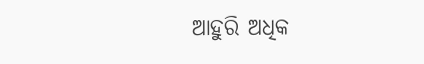ଆହୁରି ଅଧିକ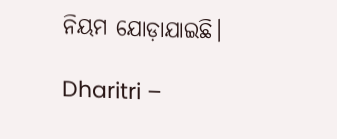ନିୟମ ଯୋଡ଼ାଯାଇଛି।

Dharitri –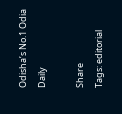Odisha’s No.1 Odia Daily

Share
Tags: editorial